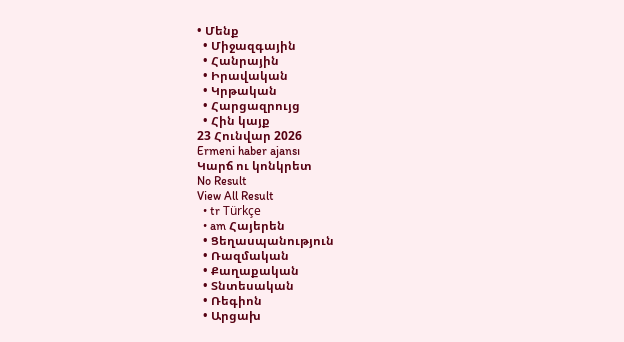• Մենք
  • Միջազգային
  • Հանրային
  • Իրավական
  • Կրթական
  • Հարցազրույց
  • Հին կայք
23 Հունվար 2026
Ermeni haber ajansı
Կարճ ու կոնկրետ
No Result
View All Result
  • tr Türkçe
  • am Հայերեն
  • Ցեղասպանություն
  • Ռազմական
  • Քաղաքական
  • Տնտեսական
  • Ռեգիոն
  • Արցախ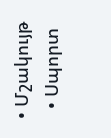• Մշակույթ
  • Սպորտ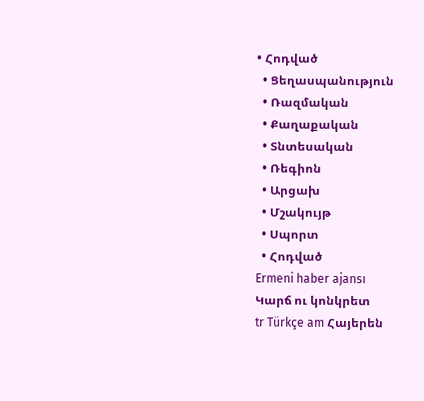• Հոդված
  • Ցեղասպանություն
  • Ռազմական
  • Քաղաքական
  • Տնտեսական
  • Ռեգիոն
  • Արցախ
  • Մշակույթ
  • Սպորտ
  • Հոդված
Ermeni haber ajansı
Կարճ ու կոնկրետ
tr Türkçe am Հայերեն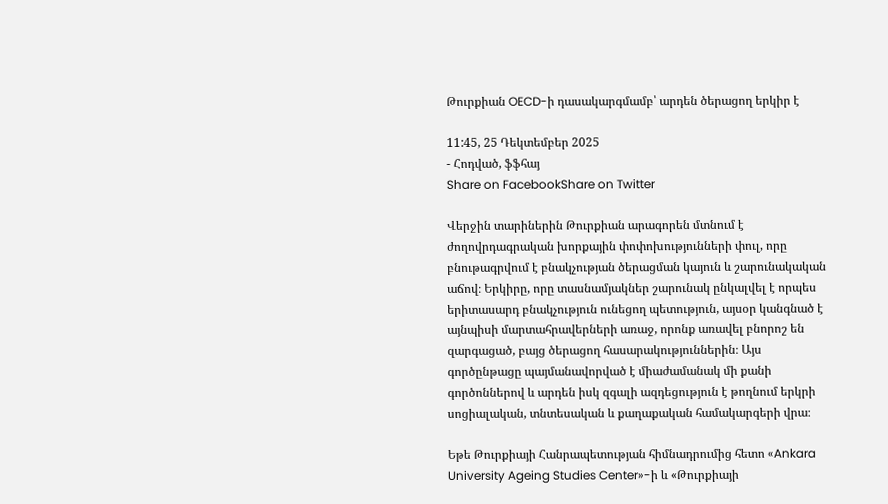Թուրքիան OECD-ի դասակարգմամբ՝ արդեն ծերացող երկիր է

11:45, 25 Դեկտեմբեր 2025
- Հոդված, ֆֆհայ
Share on FacebookShare on Twitter

Վերջին տարիներին Թուրքիան արագորեն մտնում է ժողովրդագրական խորքային փոփոխությունների փուլ, որը բնութագրվում է բնակչության ծերացման կայուն և շարունակական աճով։ Երկիրը, որը տասնամյակներ շարունակ ընկալվել է որպես երիտասարդ բնակչություն ունեցող պետություն, այսօր կանգնած է այնպիսի մարտահրավերների առաջ, որոնք առավել բնորոշ են զարգացած, բայց ծերացող հասարակություններին։ Այս գործընթացը պայմանավորված է միաժամանակ մի քանի գործոններով և արդեն իսկ զգալի ազդեցություն է թողնում երկրի սոցիալական, տնտեսական և քաղաքական համակարգերի վրա։

Եթե Թուրքիայի Հանրապետության հիմնադրումից հետո «Ankara University Ageing Studies Center»-ի և «Թուրքիայի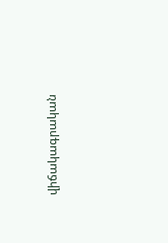վիճակագրական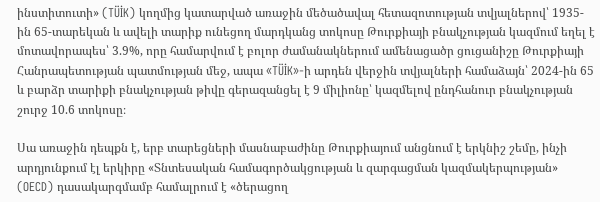ինստիտուտի» (TÜİK) կողմից կատարված առաջին մեծածավալ հետազոտության տվյալներով՝ 1935-ին 65-տարեկան և ավելի տարիք ունեցող մարդկանց տոկոսը Թուրքիայի բնակչության կազմում եղել է մոտավորապես՝ 3.9%, որը համարվում է բոլոր ժամանակներում ամենացածր ցուցանիշը Թուրքիայի Հանրապետության պատմության մեջ, ապա «TÜİK»-ի արդեն վերջին տվյալների համաձայն՝ 2024-ին 65 և բարձր տարիքի բնակչության թիվը գերազանցել է 9 միլիոնը՝ կազմելով ընդհանուր բնակչության շուրջ 10.6 տոկոսը։

Սա առաջին դեպքն է, երբ տարեցների մասնաբաժինը Թուրքիայում անցնում է երկնիշ շեմը, ինչի արդյունքում էլ երկիրը «Տնտեսական համագործակցության և զարգացման կազմակերպության» (OECD) դասակարգմամբ համալրում է «ծերացող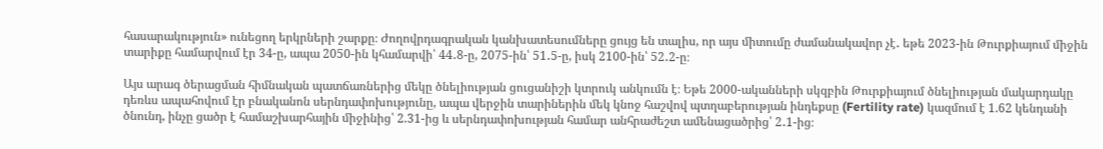հասարակություն» ունեցող երկրների շարքը։ Ժողովրդագրական կանխատեսումները ցույց են տալիս, որ այս միտումը ժամանակավոր չէ․ եթե 2023-ին Թուրքիայում միջին տարիքը համարվում էր 34-ը, ապա 2050-ին կհամարվի՝ 44․8-ը, 2075-ին՝ 51․5-ը, իսկ 2100-ին՝ 52․2-ը։

Այս արագ ծերացման հիմնական պատճառներից մեկը ծնելիության ցուցանիշի կտրուկ անկումն է։ Եթե 2000-ականների սկզբին Թուրքիայում ծնելիության մակարդակը դեռևս ապահովում էր բնականոն սերնդափոխությունը, ապա վերջին տարիներին մեկ կնոջ հաշվով պտղաբերության ինդեքսը (Fertility rate) կազմում է 1.62 կենդանի ծնունդ, ինչը ցածր է համաշխարհային միջինից՝ 2.31-ից և սերնդափոխության համար անհրաժեշտ ամենացածրից՝ 2․1-ից։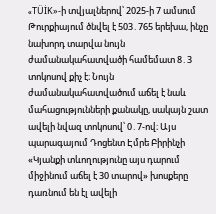«TÜİK»-ի տվյալներով՝ 2025-ի 7 ամսում Թուրքիայում ծնվել է 503․765 երեխա, ինչը նախորդ տարվա նույն ժամանակահատվածի համեմատ 8․3 տոկոսով քիչ է։ Նույն ժամանակահատվածում աճել է նաև մահացությունների քանակը, սակայն շատ ավելի նվազ տոկոսով՝ 0․7-ով։ Այս պարագայում Դոցենտ Էմրե Բիրինչի «Կյանքի տևողությունը այս դարում միջինում աճել է 30 տարով» խոսքերը դառնում են էլ ավելի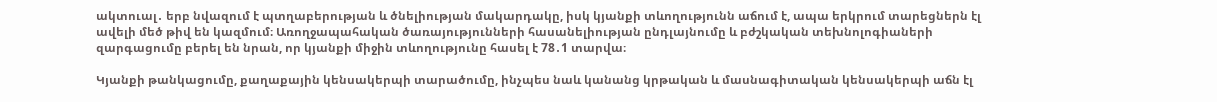ակտուալ․ երբ նվազում է պտղաբերության և ծնելիության մակարդակը, իսկ կյանքի տևողությունն աճում է, ապա երկրում տարեցներն էլ ավելի մեծ թիվ են կազմում։ Առողջապահական ծառայությունների հասանելիության ընդլայնումը և բժշկական տեխնոլոգիաների զարգացումը բերել են նրան, որ կյանքի միջին տևողությունը հասել է 78․1 տարվա։

Կյանքի թանկացումը, քաղաքային կենսակերպի տարածումը, ինչպես նաև կանանց կրթական և մասնագիտական կենսակերպի աճն էլ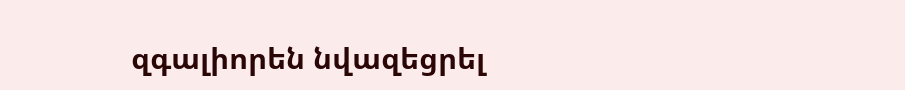զգալիորեն նվազեցրել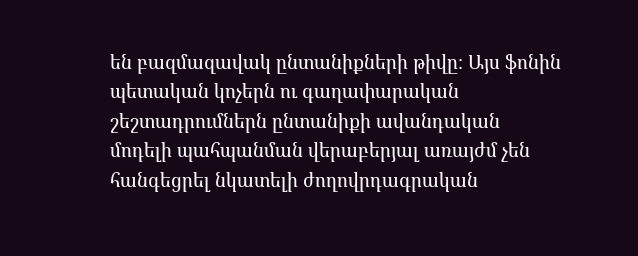են բազմազավակ ընտանիքների թիվը։ Այս ֆոնին պետական կոչերն ու գաղափարական շեշտադրումներն ընտանիքի ավանդական մոդելի պահպանման վերաբերյալ առայժմ չեն հանգեցրել նկատելի ժողովրդագրական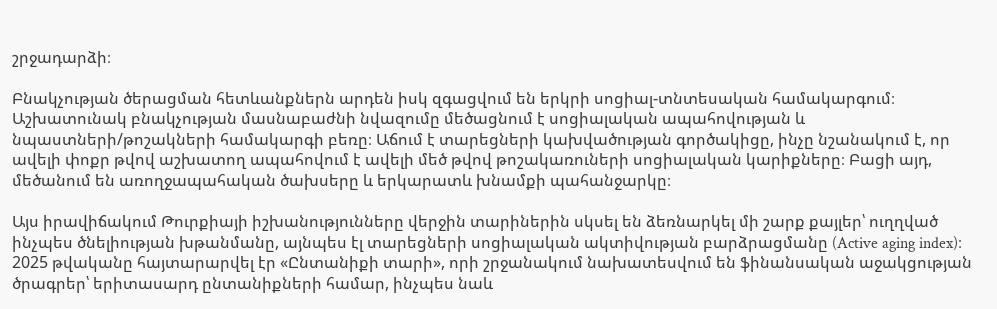շրջադարձի։

Բնակչության ծերացման հետևանքներն արդեն իսկ զգացվում են երկրի սոցիալ-տնտեսական համակարգում։ Աշխատունակ բնակչության մասնաբաժնի նվազումը մեծացնում է սոցիալական ապահովության և նպաստների/թոշակների համակարգի բեռը։ Աճում է տարեցների կախվածության գործակիցը, ինչը նշանակում է, որ ավելի փոքր թվով աշխատող ապահովում է ավելի մեծ թվով թոշակառուների սոցիալական կարիքները։ Բացի այդ, մեծանում են առողջապահական ծախսերը և երկարատև խնամքի պահանջարկը։

Այս իրավիճակում Թուրքիայի իշխանությունները վերջին տարիներին սկսել են ձեռնարկել մի շարք քայլեր՝ ուղղված ինչպես ծնելիության խթանմանը, այնպես էլ տարեցների սոցիալական ակտիվության բարձրացմանը (Active aging index)։ 2025 թվականը հայտարարվել էր «Ընտանիքի տարի», որի շրջանակում նախատեսվում են ֆինանսական աջակցության ծրագրեր՝ երիտասարդ ընտանիքների համար, ինչպես նաև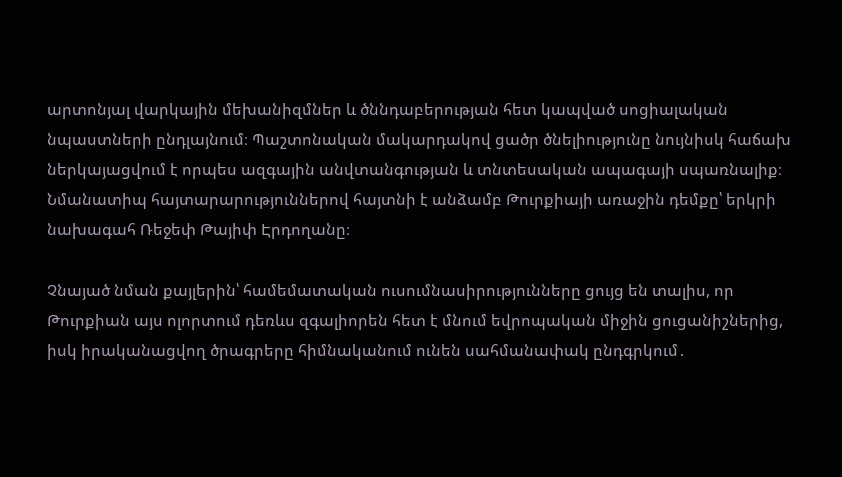արտոնյալ վարկային մեխանիզմներ և ծննդաբերության հետ կապված սոցիալական նպաստների ընդլայնում։ Պաշտոնական մակարդակով ցածր ծնելիությունը նույնիսկ հաճախ ներկայացվում է որպես ազգային անվտանգության և տնտեսական ապագայի սպառնալիք։ Նմանատիպ հայտարարություններով հայտնի է անձամբ Թուրքիայի առաջին դեմքը՝ երկրի նախագահ Ռեջեփ Թայիփ Էրդողանը։

Չնայած նման քայլերին՝ համեմատական ուսումնասիրությունները ցույց են տալիս, որ Թուրքիան այս ոլորտում դեռևս զգալիորեն հետ է մնում եվրոպական միջին ցուցանիշներից, իսկ իրականացվող ծրագրերը հիմնականում ունեն սահմանափակ ընդգրկում․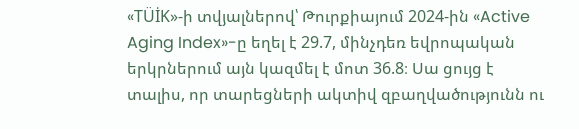«TÜİK»-ի տվյալներով՝ Թուրքիայում 2024-ին «Active Aging Index»-ը եղել է 29.7, մինչդեռ եվրոպական երկրներում այն կազմել է մոտ 36.8։ Սա ցույց է տալիս, որ տարեցների ակտիվ զբաղվածությունն ու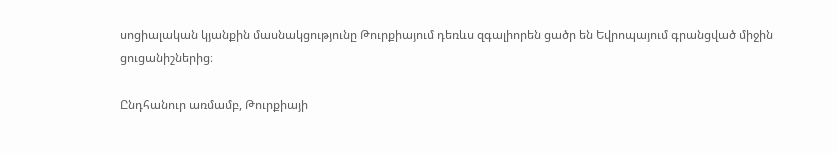սոցիալական կյանքին մասնակցությունը Թուրքիայում դեռևս զգալիորեն ցածր են Եվրոպայում գրանցված միջին ցուցանիշներից։

Ընդհանուր առմամբ, Թուրքիայի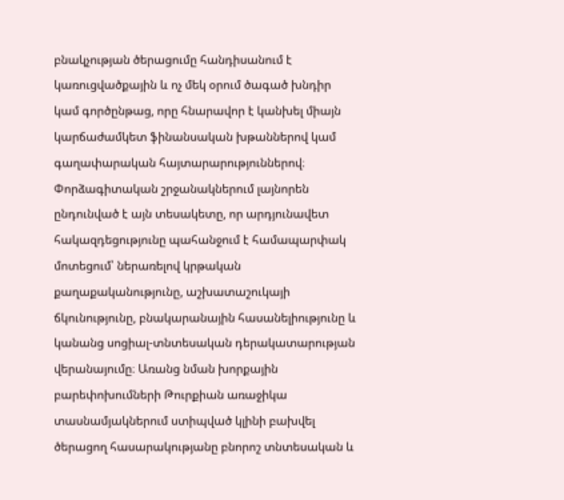բնակչության ծերացումը հանդիսանում է կառուցվածքային և ոչ մեկ օրում ծագած խնդիր կամ գործընթաց, որը հնարավոր է կանխել միայն կարճաժամկետ ֆինանսական խթաններով կամ գաղափարական հայտարարություններով։ Փորձագիտական շրջանակներում լայնորեն ընդունված է այն տեսակետը, որ արդյունավետ հակազդեցությունը պահանջում է համապարփակ մոտեցում՝ ներառելով կրթական քաղաքականությունը, աշխատաշուկայի ճկունությունը, բնակարանային հասանելիությունը և կանանց սոցիալ-տնտեսական դերակատարության վերանայումը։ Առանց նման խորքային բարեփոխումների Թուրքիան առաջիկա տասնամյակներում ստիպված կլինի բախվել ծերացող հասարակությանը բնորոշ տնտեսական և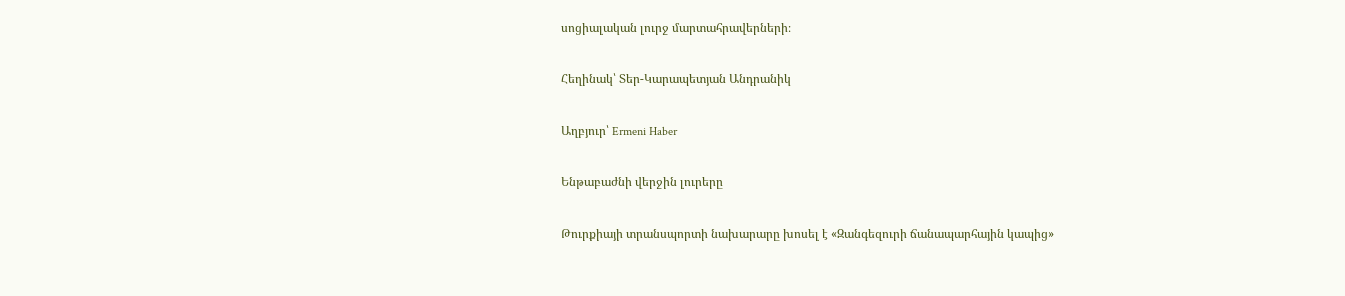սոցիալական լուրջ մարտահրավերների։

Հեղինակ՝ Տեր-Կարապետյան Անդրանիկ

Աղբյուր՝ Ermeni Haber

Ենթաբաժնի վերջին լուրերը

Թուրքիայի տրանսպորտի նախարարը խոսել է «Զանգեզուրի ճանապարհային կապից»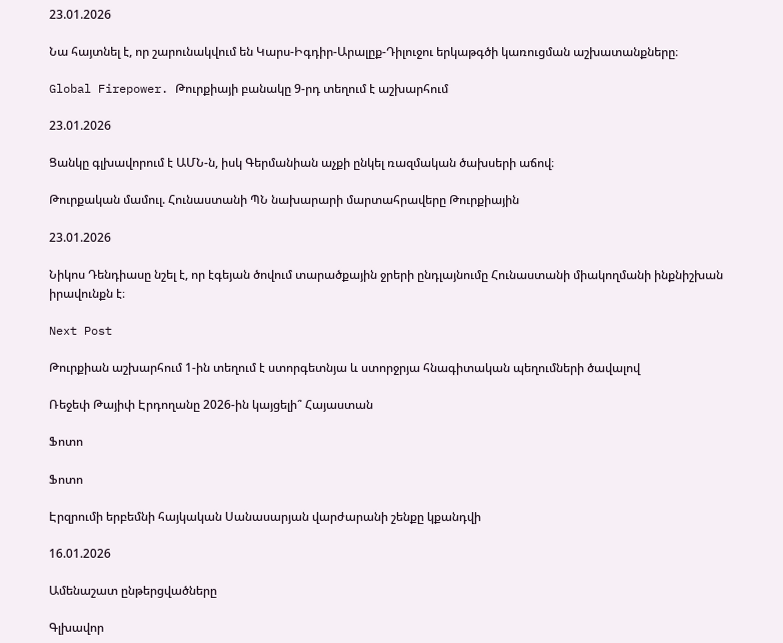23.01.2026

Նա հայտնել է, որ շարունակվում են Կարս-Իգդիր-Արալըք-Դիլուջու երկաթգծի կառուցման աշխատանքները։

Global Firepower. Թուրքիայի բանակը 9-րդ տեղում է աշխարհում

23.01.2026

Ցանկը գլխավորում է ԱՄՆ-ն, իսկ Գերմանիան աչքի ընկել ռազմական ծախսերի աճով։

Թուրքական մամուլ. Հունաստանի ՊՆ նախարարի մարտահրավերը Թուրքիային

23.01.2026

Նիկոս Դենդիասը նշել է, որ էգեյան ծովում տարածքային ջրերի ընդլայնումը Հունաստանի միակողմանի ինքնիշխան իրավունքն է։

Next Post

Թուրքիան աշխարհում 1-ին տեղում է ստորգետնյա և ստորջրյա հնագիտական պեղումների ծավալով

Ռեջեփ Թայիփ Էրդողանը 2026-ին կայցելի՞ Հայաստան

Ֆոտո

Ֆոտո

Էրզրումի երբեմնի հայկական Սանասարյան վարժարանի շենքը կքանդվի

16.01.2026

Ամենաշատ ընթերցվածները

Գլխավոր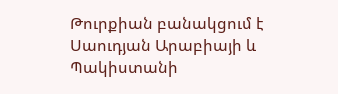Թուրքիան բանակցում է Սաուդյան Արաբիայի և Պակիստանի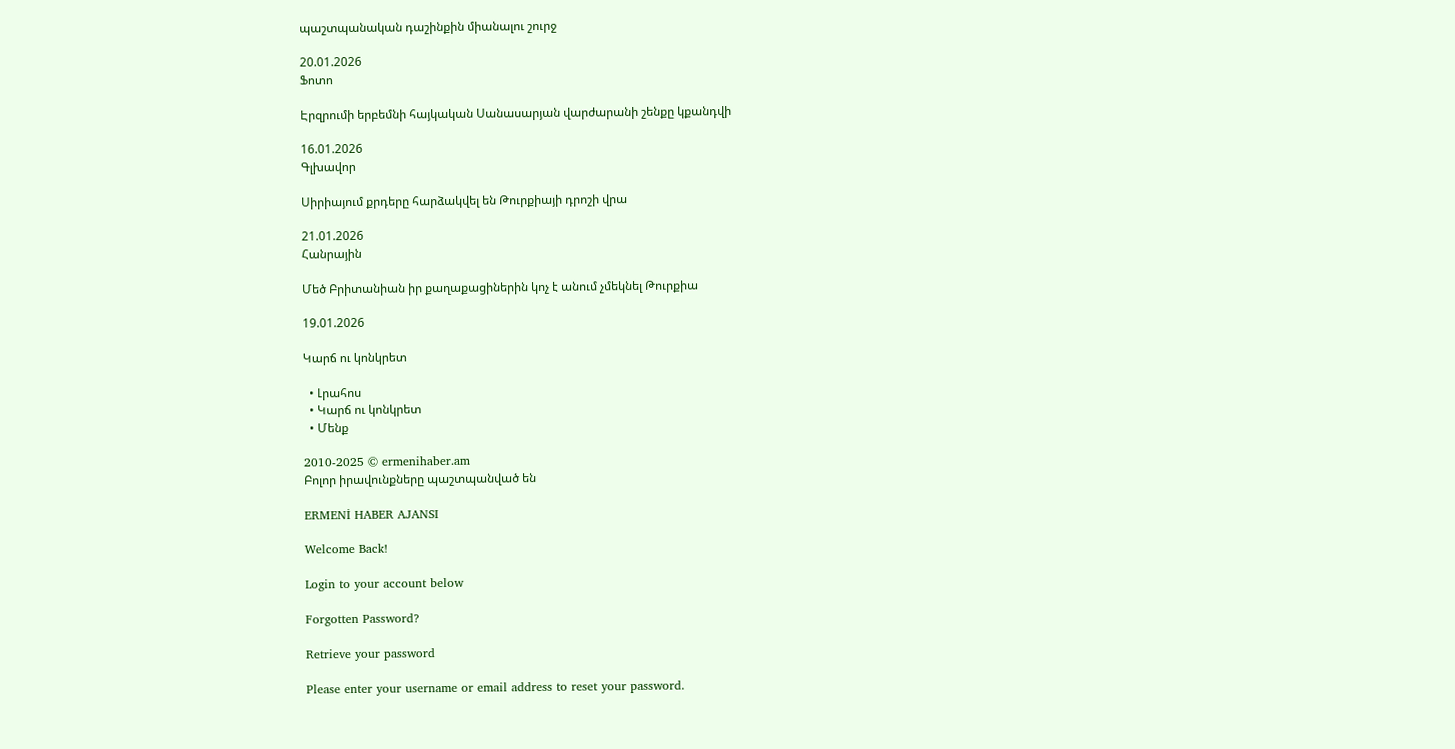պաշտպանական դաշինքին միանալու շուրջ

20.01.2026
Ֆոտո

Էրզրումի երբեմնի հայկական Սանասարյան վարժարանի շենքը կքանդվի

16.01.2026
Գլխավոր

Սիրիայում քրդերը հարձակվել են Թուրքիայի դրոշի վրա

21.01.2026
Հանրային

Մեծ Բրիտանիան իր քաղաքացիներին կոչ է անում չմեկնել Թուրքիա

19.01.2026

Կարճ ու կոնկրետ

  • Լրահոս
  • Կարճ ու կոնկրետ
  • Մենք

2010-2025 © ermenihaber.am
Բոլոր իրավունքները պաշտպանված են

ERMENİ HABER AJANSI

Welcome Back!

Login to your account below

Forgotten Password?

Retrieve your password

Please enter your username or email address to reset your password.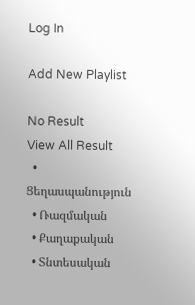Log In

Add New Playlist

No Result
View All Result
  • Ցեղասպանություն
  • Ռազմական
  • Քաղաքական
  • Տնտեսական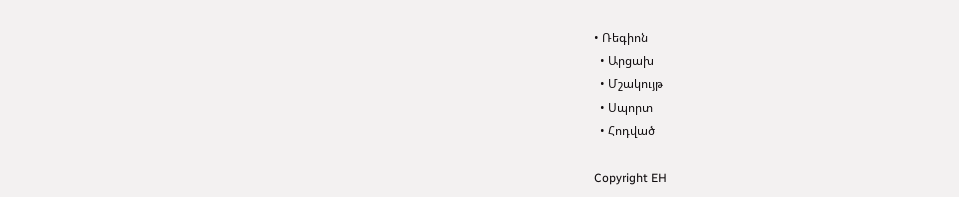• Ռեգիոն
  • Արցախ
  • Մշակույթ
  • Սպորտ
  • Հոդված

Copyright EH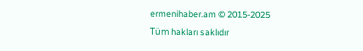ermenihaber.am © 2015-2025
Tüm hakları saklıdır